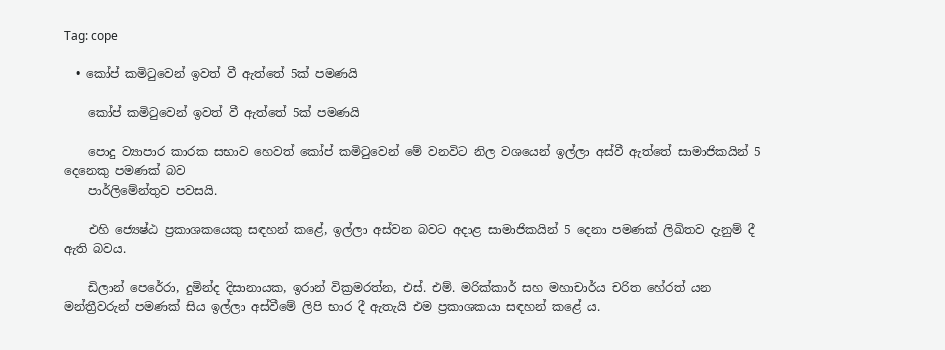Tag: cope

  • කෝප් කමිටුවෙන් ඉවත් වී ඇත්තේ 5ක් පමණයි

    කෝප් කමිටුවෙන් ඉවත් වී ඇත්තේ 5ක් පමණයි

    පොදු ව්‍යාපාර කාරක සභාව හෙවත් කෝප් කමිටුවෙන් මේ වනවිට නිල වශයෙන් ඉල්ලා අස්වී ඇත්තේ සාමාජිකයින් 5 දෙනෙකු පමණක් බව
    පාර්ලිමේන්තුව පවසයි.

    එහි ජ්‍යෙෂ්ඨ ප්‍රකාශකයෙකු සඳහන් කළේ, ඉල්ලා අස්වන බවට අදාළ සාමාජිකයින් 5 දෙනා පමණක් ලිඛිතව දැනුම් දී ඇති බවය.

    ඩිලාන් පෙරේරා, දුමින්ද දිසානායක, ඉරාන් වික්‍රමරත්න, එස්. එම්. මරික්කාර් සහ මහාචාර්ය චරිත හේරත් යන මන්ත්‍රීවරුන් පමණක් සිය ඉල්ලා අස්වීමේ ලිපි භාර දී ඇතැයි එම ප්‍රකාශකයා සඳහන් කළේ ය.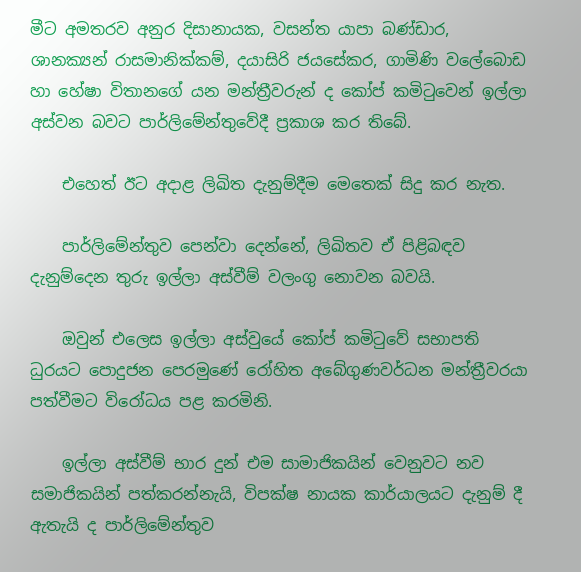මීට අමතරව අනුර දිසානායක, වසන්ත යාපා බණ්ඩාර, ශානක්‍යන් රාසමානික්කම්, දයාසිරි ජයසේකර, ගාමිණි වලේබොඩ හා හේෂා විතානගේ යන මන්ත්‍රීවරුන් ද කෝප් කමිටුවෙන් ඉල්ලා අස්වන බවට පාර්ලිමේන්තුවේදී ප්‍රකාශ කර තිබේ.

    එහෙත් ඊට අදාළ ලිඛිත දැනුම්දීම මෙතෙක් සිදු කර නැත.

    පාර්ලිමේන්තුව පෙන්වා දෙන්නේ, ලිඛිතව ඒ පිළිබඳව දැනුම්දෙන තුරු ඉල්ලා අස්වීම් වලංගු නොවන බවයි.

    ඔවුන් එලෙස ඉල්ලා අස්වුයේ කෝප් කමිටුවේ සභාපති ධුරයට පොදුජන පෙරමුණේ රෝහිත අබේගුණවර්ධන මන්ත්‍රීවරයා පත්වීමට විරෝධය පළ කරමිනි.

    ඉල්ලා අස්වීම් භාර දුන් එම සාමාජිකයින් වෙනුවට නව සමාජිකයින් පත්කරන්නැයි, විපක්ෂ නායක කාර්යාලයට දැනුම් දී ඇතැයි ද පාර්ලිමේන්තුව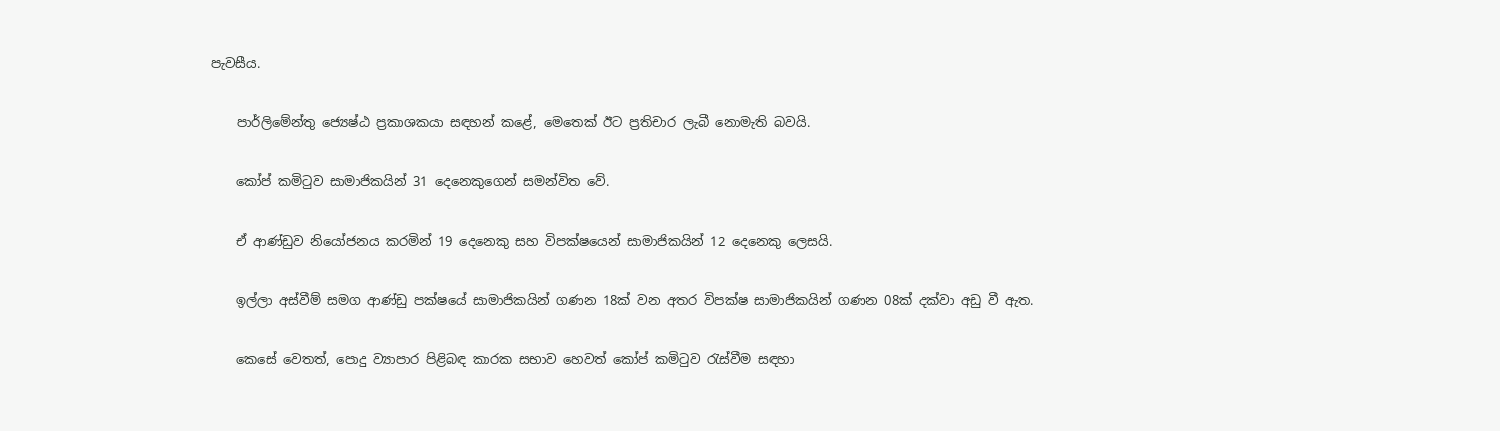පැවසීය.

    පාර්ලිමේන්තු ජ්‍යෙෂ්ඨ ප්‍රකාශකයා සඳහන් කළේ, මෙතෙක් ඊට ප්‍රතිචාර ලැබී නොමැති බවයි.

    කෝප් කමිටුව සාමාජිකයින් 31 දෙනෙකුගෙන් සමන්විත වේ.

    ඒ ආණ්ඩුව නියෝජනය කරමින් 19 දෙනෙකු සහ විපක්ෂයෙන් සාමාජිකයින් 12 දෙනෙකු ලෙසයි.

    ඉල්ලා අස්වීම් සමග ආණ්ඩු පක්ෂයේ සාමාජිකයින් ගණන 18ක් වන අතර විපක්ෂ සාමාජිකයින් ගණන 08ක් දක්වා අඩු වී ඇත.

    කෙසේ වෙතත්, පොදු ව්‍යාපාර පිළිබඳ කාරක සභාව හෙවත් කෝප් කමිටුව රැස්වීම සඳහා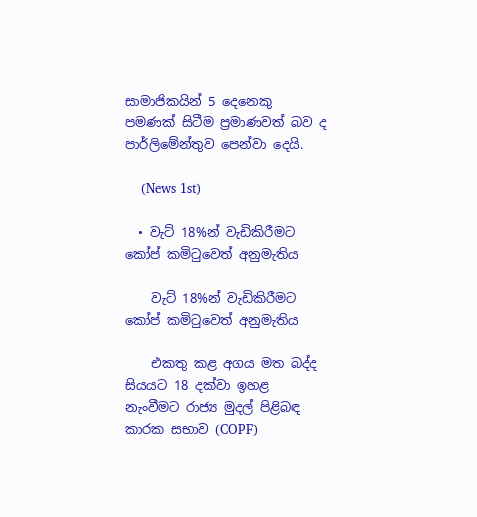සාමාජිකයින් 5 දෙනෙකු පමණක් සිටීම ප්‍රමාණවත් බව ද පාර්ලිමේන්තුව පෙන්වා දෙයි.

    (News 1st)

  • වැට් 18%න් වැඩිකිරීමට කෝප් කමිටුවෙත් අනුමැතිය

    වැට් 18%න් වැඩිකිරීමට කෝප් කමිටුවෙත් අනුමැතිය

    එකතු කළ අගය මත බද්ද සියයට 18 දක්වා ඉහළ නැංවීමට රාජ්‍ය මුදල් පිළිබඳ කාරක සභාව (COPF)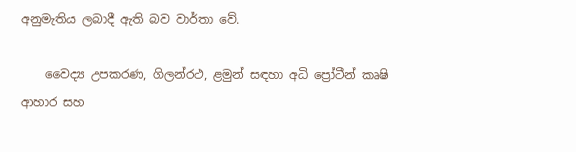අනුමැතිය ලබාදී ඇති බව වාර්තා වේ.

    වෛද්‍ය උපකරණ, ගිලන්රථ, ළමුන් සඳහා අධි ප්‍රෝටීන් කෘෂි ආහාර සහ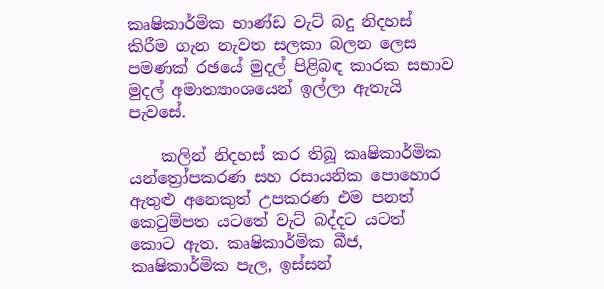කෘෂිකාර්මික භාණ්ඩ වැට් බදු නිදහස් කිරීම ගැන නැවත සලකා බලන ලෙස පමණක් රඡයේ මුදල් පිළිබඳ කාරක සභාව මුදල් අමාත්‍යාංශයෙන් ඉල්ලා ඇතැයි පැවසේ.

    කලින් නිදහස් කර තිබූ කෘෂිකාර්මික යන්ත්‍රෝපකරණ සහ රසායනික පොහොර ඇතුළු අනෙකුත් උපකරණ එම පනත් කෙටුම්පත යටතේ වැට් බද්දට යටත් කොට ඇත. කෘෂිකාර්මික බීජ, කෘෂිකාර්මික පැල, ඉස්සන්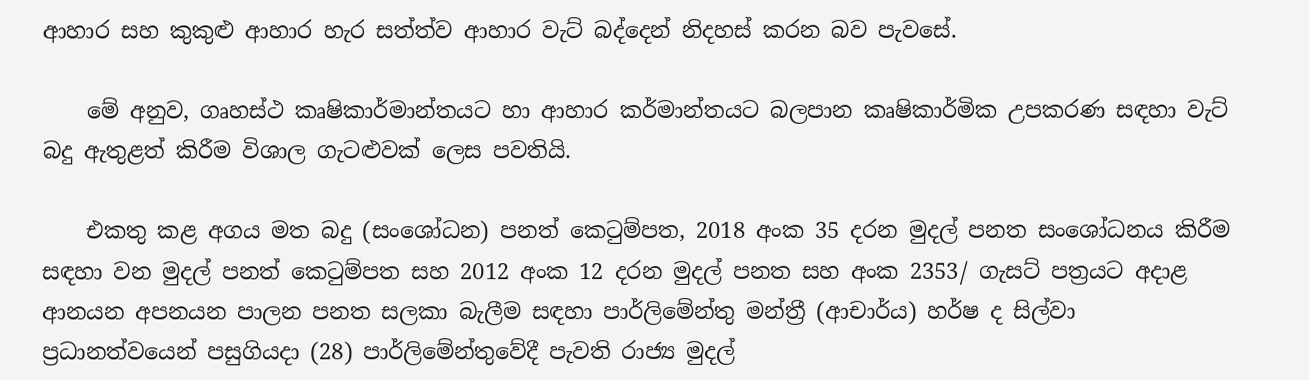ආහාර සහ කුකුළු ආහාර හැර සත්ත්ව ආහාර වැට් බද්දෙන් නිදහස් කරන බව පැවසේ.

    මේ අනුව, ගෘහස්ථ කෘෂිකාර්මාන්තයට හා ආහාර කර්මාන්තයට බලපාන කෘෂිකාර්මික උපකරණ සඳහා වැට් බදු ඇතුළත් කිරීම විශාල ගැටළුවක් ලෙස පවතියි.

    එකතු කළ අගය මත බදු (සංශෝධන) පනත් කෙටුම්පත, 2018 අංක 35 දරන මුදල් පනත සංශෝධනය කිරීම සඳහා වන මුදල් පනත් කෙටුම්පත සහ 2012 අංක 12 දරන මුදල් පනත සහ අංක 2353/ ගැසට් පත්‍රයට අදාළ ආනයන අපනයන පාලන පනත සලකා බැලීම සඳහා පාර්ලිමේන්තු මන්ත්‍රී (ආචාර්ය) හර්ෂ ද සිල්වා ප්‍රධානත්වයෙන් පසුගියදා (28) පාර්ලිමේන්තුවේදී පැවති රාජ්‍ය මුදල්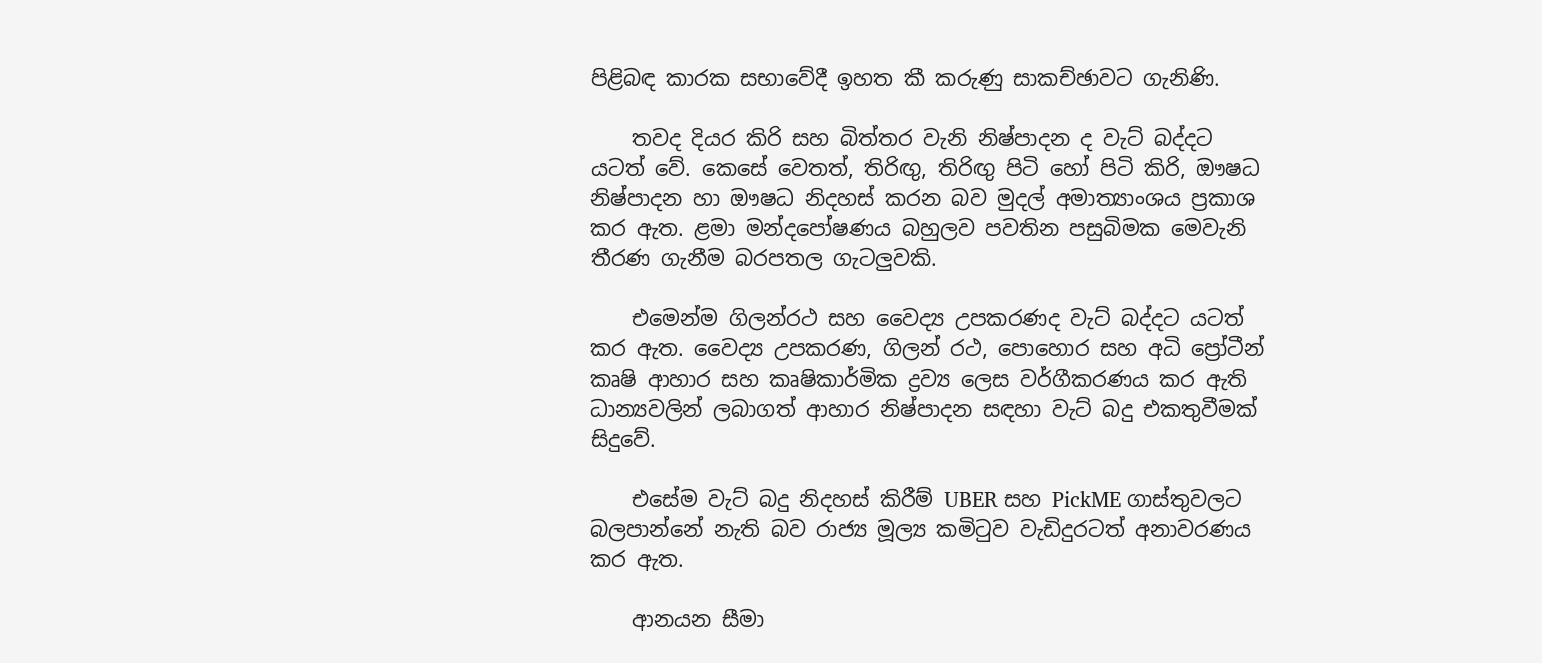පිළිබඳ කාරක සභාවේදී ඉහත කී කරුණු සාකච්ඡාවට ගැනිණි.

    තවද දියර කිරි සහ බිත්තර වැනි නිෂ්පාදන ද වැට් බද්දට යටත් වේ. කෙසේ වෙතත්, තිරිඟු, තිරිඟු පිටි හෝ පිටි කිරි, ඖෂධ නිෂ්පාදන හා ඖෂධ නිදහස් කරන බව මුදල් අමාත්‍යාංශය ප්‍රකාශ කර ඇත. ළමා මන්දපෝෂණය බහුලව පවතින පසුබිමක මෙවැනි තීරණ ගැනීම බරපතල ගැටලුවකි.

    එමෙන්ම ගිලන්රථ සහ වෛද්‍ය උපකරණද වැට් බද්දට යටත් කර ඇත. වෛද්‍ය උපකරණ, ගිලන් රථ, පොහොර සහ අධි ප්‍රෝටීන් කෘෂි ආහාර සහ කෘෂිකාර්මික ද්‍රව්‍ය ලෙස වර්ගීකරණය කර ඇති ධාන්‍යවලින් ලබාගත් ආහාර නිෂ්පාදන සඳහා වැට් බදු එකතුවීමක් සිදුවේ.

    එසේම වැට් බදු නිදහස් කිරීම් UBER සහ PickME ගාස්තුවලට බලපාන්නේ නැති බව රාජ්‍ය මූල්‍ය කමිටුව වැඩිදුරටත් අනාවරණය කර ඇත.

    ආනයන සීමා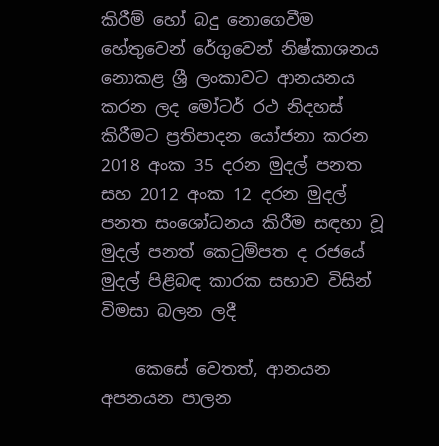කිරීම් හෝ බදු නොගෙවීම හේතුවෙන් රේගුවෙන් නිෂ්කාශනය නොකළ ශ්‍රී ලංකාවට ආනයනය කරන ලද මෝටර් රථ නිදහස් කිරීමට ප්‍රතිපාදන යෝජනා කරන 2018 අංක 35 දරන මුදල් පනත සහ 2012 අංක 12 දරන මුදල් පනත සංශෝධනය කිරීම සඳහා වූ මුදල් පනත් කෙටුම්පත ද රජ‍යේ මුදල් පිළිබඳ කාරක සභාව විසින් විමසා බලන ලදී

    කෙසේ වෙතත්, ආනයන අපනයන පාලන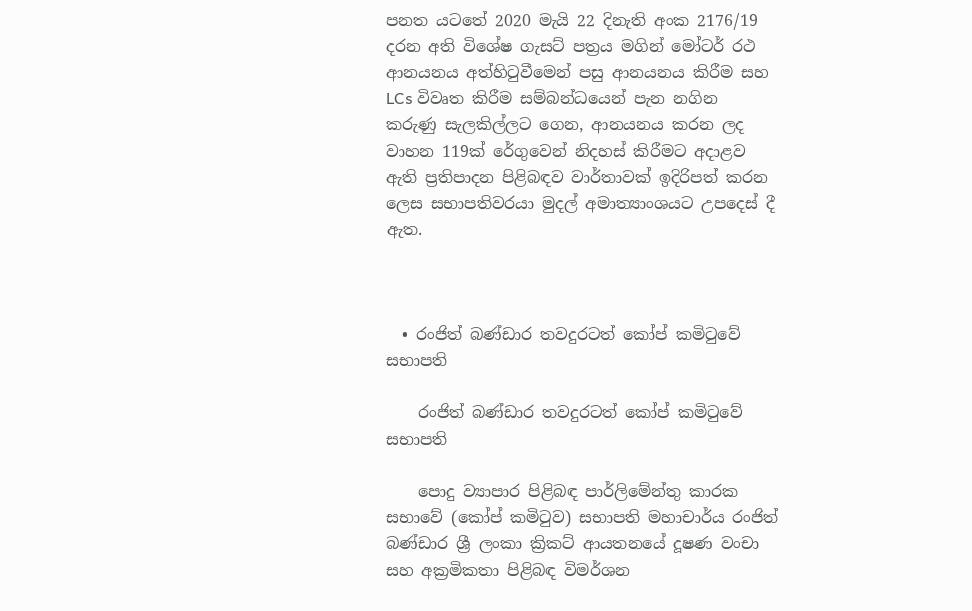පනත යටතේ 2020 මැයි 22 දිනැති අංක 2176/19 දරන අති විශේෂ ගැසට් පත්‍රය මගින් මෝටර් රථ ආනයනය අත්හිටුවීමෙන් පසු ආනයනය කිරීම සහ LCs විවෘත කිරීම සම්බන්ධයෙන් පැන නගින කරුණු සැලකිල්ලට ගෙන, ආනයනය කරන ලද වාහන 119ක් රේගුවෙන් නිදහස් කිරීමට අදාළව ඇති ප්‍රතිපාදන පිළිබඳව වාර්තාවක් ඉදිරිපත් කරන ලෙස සභාපතිවරයා මුදල් අමාත්‍යාංශයට උපදෙස් දී ඇත.



  • රංජිත් බණ්ඩාර තවදුරටත් කෝප් කමිටුවේ සභාපති

    රංජිත් බණ්ඩාර තවදුරටත් කෝප් කමිටුවේ සභාපති

    පොදු ව්‍යාපාර පිළිබඳ පාර්ලිමේන්තු කාරක සභාවේ (කෝප් කමිටුව) සභාපති මහාචාර්ය රංජිත් බණ්ඩාර ශ්‍රී ලංකා ක්‍රිකට් ආයතනයේ දූෂණ වංචා සහ අක්‍රමිකතා පිළිබඳ විමර්ශන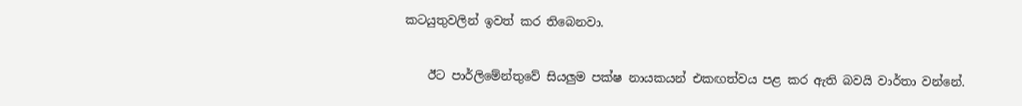කටයුතුවලින් ඉවත් කර තිබෙනවා.

    ඊට පාර්ලිමේන්තුවේ සියලුම පක්ෂ නායකයන් එකඟත්වය පළ කර ඇති බවයි වාර්තා වන්නේ.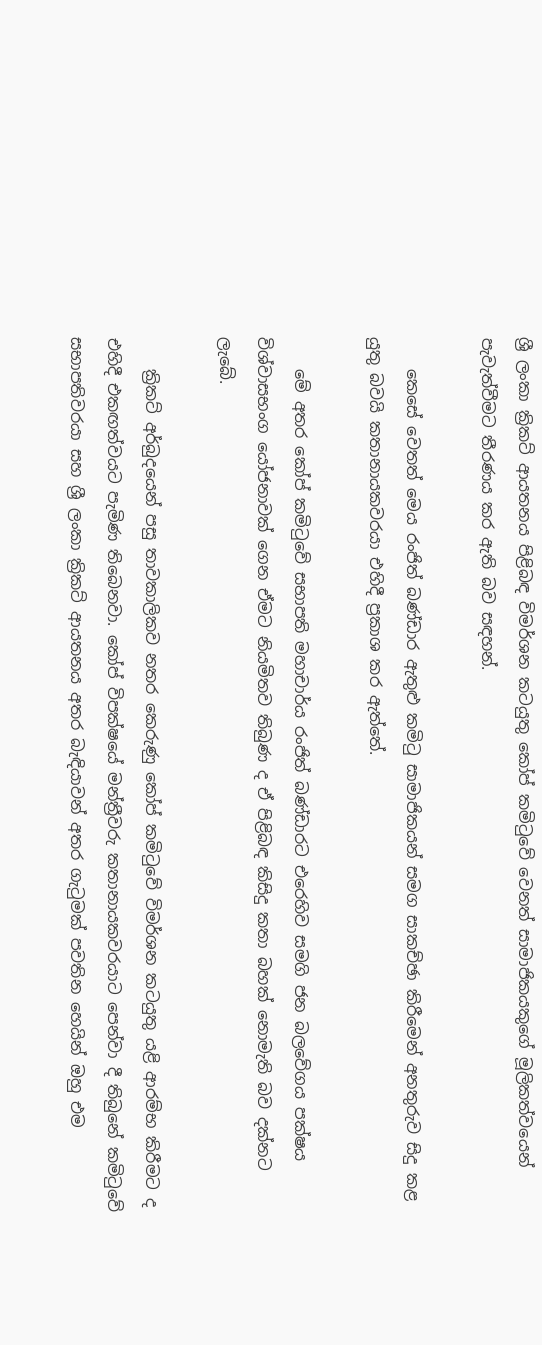ශ්‍රී ලංකා ක්‍රිකට් ආයතනය පිළිබඳ විමර්ශන කටයුතු කෝප් කමිටුවේ වෙනත් සාමාජිකයකුගේ මූලිකත්වයෙන් පැවැත්වීමට තීරණය කර ඇති බව සඳහන්.

    කෙසේ වෙතත් මෙය රංජිත් බණ්ඩාර ඇතුළු කමිටු සාමාජිකයන් සමග සාකච්ඡා කිරීමෙන් අනතුරුව සිදු කළ යුතු බවයි කතානායකවරයා එහිදී ප්‍රකාශ කර ඇත්තේ.

    මේ අතර කෝප් කමිටුවේ සභාපති මහාචාර්ය රංජිත් බණ්ඩාරට එරෙහිව සමගි ජන බලවේගය පක්ෂය විශ්වාසභංග යෝජනාවක් ගෙන ඒමට නියමිතව තිබුණ ද ඒ පිළිබඳ කිසිදු කතා බහක් නොමැති බව දක්නට ලැබේ.

    ක්‍රිකට් අර්බුදයෙන් පසු තාවකාලිකව නතර කෙරුණු කෝප් කමිටුවේ විමර්ශන කටයුතු යළි ආරම්භ කිරීමට ද එහිදී එකඟත්වයට පැමිණ තිබෙනවා. කෝප් විපක්ෂයේ මන්ත්‍රීවරු කතානායකවරයාට පෙන්වා දී තිබුනේ කමිටුවේ සභාපතිවරයා සහ ශ්‍රී ලංකා ක්‍රිකට් ආයතනය අතර බැඳියාවන් අතර ගැටුමක් පවතින හෙයින් ඔහු එම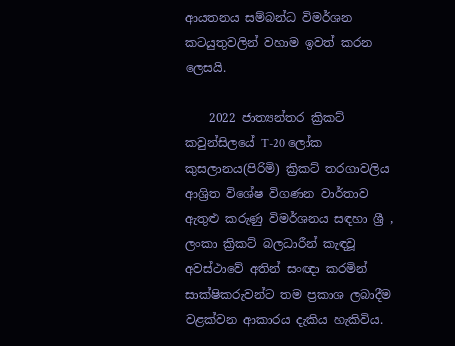ආයතනය සම්බන්ධ විමර්ශන කටයුතුවලින් වහාම ඉවත් කරන ලෙසයි.

    2022 ජාත්‍යන්තර ක්‍රිකට් කවුන්සිලයේ T-20 ලෝක කුසලානය(පිරිමි) ක්‍රිකට් තරගාවලිය ආශ්‍රිත විශේෂ විගණන වාර්තාව ඇතුළු කරුණු විමර්ශනය සඳහා ශ්‍රී , ලංකා ක්‍රිකට් බලධාරීන් කැඳවූ අවස්ථාවේ අතින් සංඥා කරමින් සාක්ෂිකරුවන්ට තම ප්‍රකාශ ලබාදීම වළක්වන ආකාරය දැකිය හැකිවිය.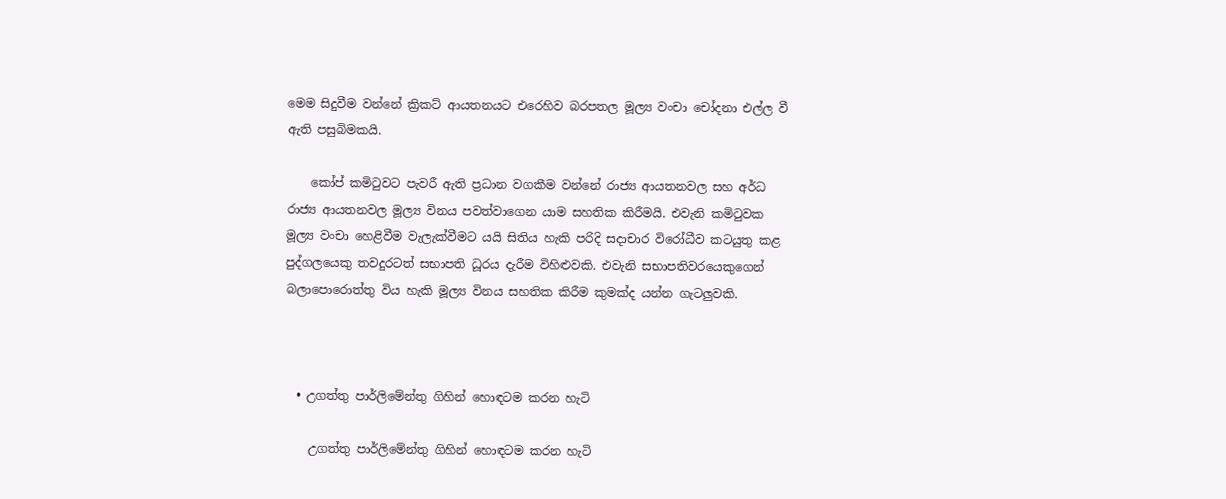මෙම සිදුවීම වන්නේ ක්‍රිකට් ආයතනයට එරෙහිව බරපතල මූල්‍ය වංචා චෝදනා එල්ල වී ඇති පසුබිමකයි.

    කෝප් කමිටුවට පැවරී ඇති ප්‍රධාන වගකීම වන්නේ රාජ්‍ය ආයතනවල සහ අර්ධ රාජ්‍ය ආයතනවල මූල්‍ය විනය පවත්වාගෙන යාම සහතික කිරීමයි. එවැනි කමිටුවක මූල්‍ය වංචා හෙළිවීම වැලැක්වීමට යයි සිතිය හැකි පරිදි සදාචාර විරෝධීව කටයුතු කළ පුද්ගලයෙකු තවදුරටත් සභාපති ධූරය දැරීම විහිළුවකි. එවැනි සභාපතිවරයෙකුගෙන් බලාපොරොත්තු විය හැකි මූල්‍ය විනය සහතික කිරීම කුමක්ද යන්න ගැටලුවකි.



  • උගත්තු පාර්ලිමේන්තු ගිහින් හොඳටම කරන හැටි

    උගත්තු පාර්ලිමේන්තු ගිහින් හොඳටම කරන හැටි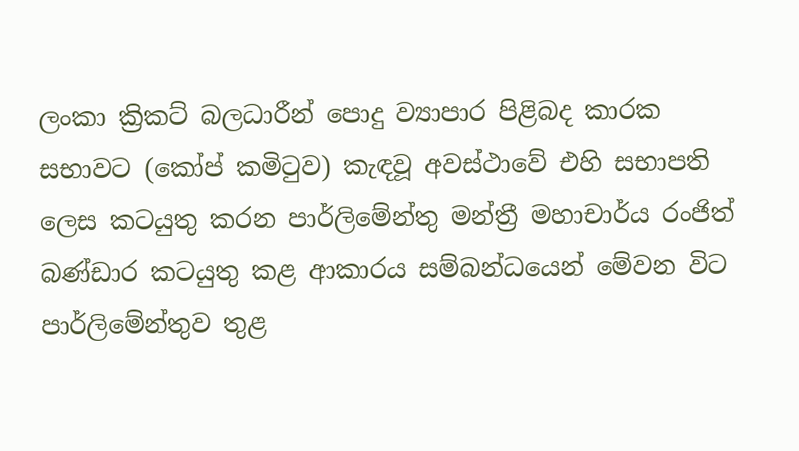ලංකා ක්‍රිකට් බලධාරීන් පොදු ව්‍යාපාර පිළිබද කාරක සභාවට (කෝප් කමිටුව) කැඳවූ අවස්ථාවේ එහි සභාපති ලෙස කටයුතු කරන පාර්ලිමේන්තු මන්ත්‍රී මහාචාර්ය රංජිත් බණ්ඩාර කටයුතු කළ ආකාරය සම්බන්ධයෙන් මේවන විට පාර්ලිමේන්තුව තුළ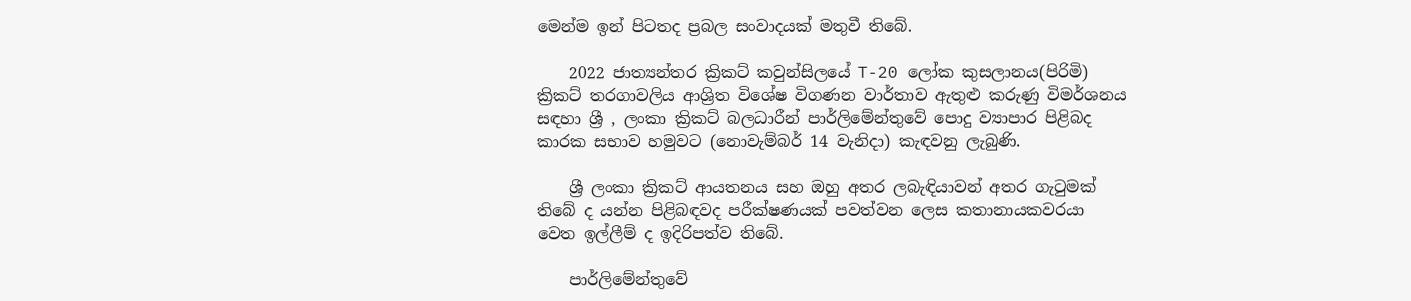මෙන්ම ඉන් පිටතද ප්‍රබල සංවාදයක් මතුවී තිබේ.

    2022 ජාත්‍යන්තර ක්‍රිකට් කවුන්සිලයේ T-20 ලෝක කුසලානය(පිරිමි) ක්‍රිකට් තරගාවලිය ආශ්‍රිත විශේෂ විගණන වාර්තාව ඇතුළු කරුණු විමර්ශනය සඳහා ශ්‍රී , ලංකා ක්‍රිකට් බලධාරීන් පාර්ලිමේන්තුවේ පොදු ව්‍යාපාර පිළිබද කාරක සභාව හමුවට (නොවැම්බර් 14 වැනිදා) කැඳවනු ලැබුණි.

    ශ්‍රී ලංකා ක්‍රිකට් ආයතනය සහ ඔහු අතර ලබැඳියාවන් අතර ගැටුමක් තිබේ ද යන්න පිළිබඳවද පරීක්ෂණයක් පවත්වන ලෙස කතානායකවරයා වෙත ඉල්ලීම් ද ඉදිරිපත්ව තිබේ.

    පාර්ලිමේන්තුවේ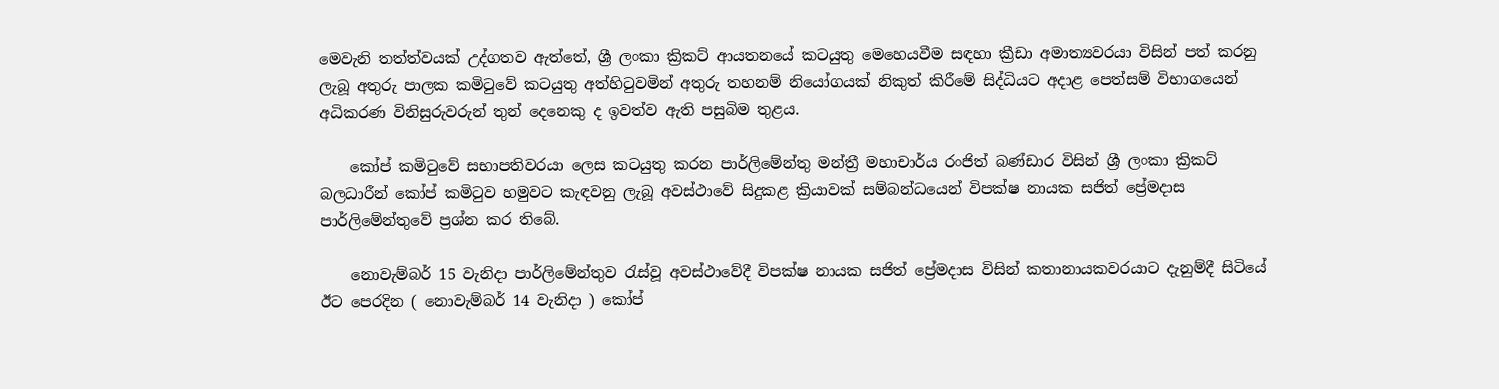මෙවැනි තත්ත්වයක් උද්ගතව ඇත්තේ, ශ්‍රී ලංකා ක්‍රිකට් ආයතනයේ කටයුතු මෙහෙයවීම සඳහා ක්‍රීඩා අමාත්‍යවරයා විසින් පත් කරනු ලැබූ අතුරු පාලක කමිටුවේ කටයුතු අත්හිටුවමින් අතුරු තහනම් නියෝගයක් නිකුත් කිරීමේ සිද්ධියට අදාළ පෙත්සම් විභාගයෙන් අධිකරණ විනිසුරුවරුන් තුන් දෙනෙකු ද ඉවත්ව ඇති පසුබිම තුළය.

    කෝප් කමිටුවේ සභාපතිවරයා ලෙස කටයුතු කරන පාර්ලිමේන්තු මන්ත්‍රී මහාචාර්ය රංජිත් බණ්ඩාර විසින් ශ්‍රී ලංකා ක්‍රිකට් බලධාරීන් කෝප් කමිටුව හමුවට කැඳවනු ලැබූ අවස්ථාවේ සිදුකළ ක්‍රියාවක් සම්බන්ධයෙන් විපක්ෂ නායක සජිත් ප්‍රේමදාස පාර්ලිමේන්තුවේ ප්‍රශ්න කර තිබේ.

    නොවැම්බර් 15 වැනිදා පාර්ලිමේන්තුව රැස්වූ අවස්ථාවේදී විපක්ෂ නායක සජිත් ප්‍රේමදාස විසින් කතානායකවරයාට දැනුම්දී සිටියේ ඊට පෙරදින ( නොවැම්බර් 14 වැනිදා ) කෝප්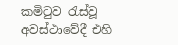කමිටුව රැස්වූ අවස්ථාවේදී එහි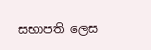සභාපති ලෙස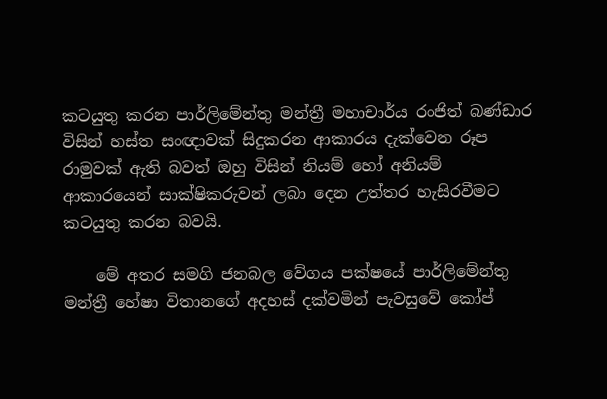කටයුතු කරන පාර්ලිමේන්තු මන්ත්‍රී මහාචාර්ය රංජිත් බණ්ඩාර විසින් හස්ත සංඥාවක් සිදුකරන ආකාරය දැක්වෙන රූප රාමුවක් ඇති බවත් ඔහු විසින් නියම් හෝ අනියම් ආකාරයෙන් සාක්ෂිකරුවන් ලබා දෙන උත්තර හැසිරවීමට කටයුතු කරන බවයි.

    මේ අතර සමගි ජනබල වේගය පක්ෂයේ පාර්ලිමේන්තු මන්ත්‍රී හේෂා විතානගේ අදහස් දක්වමින් පැවසුවේ කෝප්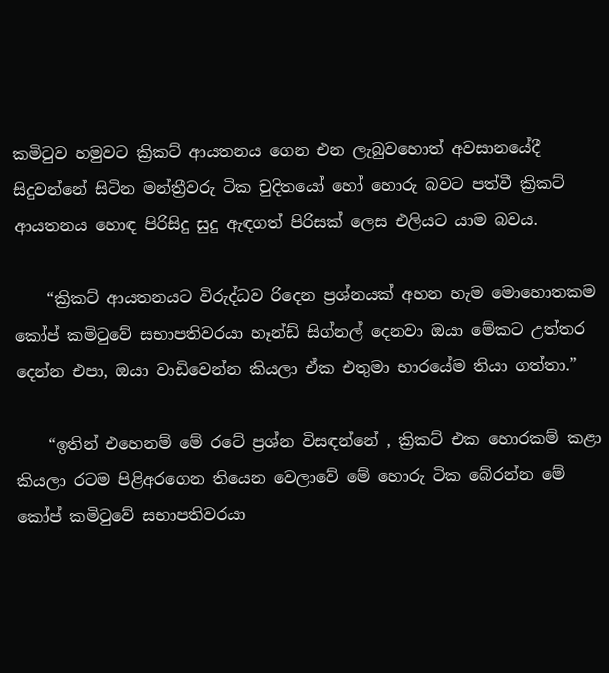කමිටුව හමුවට ක්‍රිකට් ආයතනය ගෙන එන ලැබුවහොත් අවසානයේදී සිදුවන්නේ සිටින මන්ත්‍රීවරු ටික චුදිතයෝ හෝ හොරු බවට පත්වී ක්‍රිකට් ආයතනය හොඳ පිරිසිදු සුදු ඇඳගත් පිරිසක් ලෙස එලියට යාම බවය.

    “ක්‍රිකට් ආයතනයට විරුද්ධව රිදෙන ප්‍රශ්නයක් අහන හැම මොහොතකම කෝප් කමිටුවේ සභාපතිවරයා හෑන්ඩ් සිග්නල් දෙනවා ඔයා මේකට උත්තර දෙන්න එපා, ඔයා වාඩිවෙන්න කියලා ඒක එතුමා භාරයේම තියා ගත්තා.”

    “ඉතින් එහෙනම් මේ රටේ ප්‍රශ්න විසඳන්නේ , ක්‍රිකට් එක හොරකම් කළා කියලා රටම පිළිඅරගෙන තියෙන වෙලාවේ මේ හොරු ටික බේරන්න මේ කෝප් කමිටුවේ සභාපතිවරයා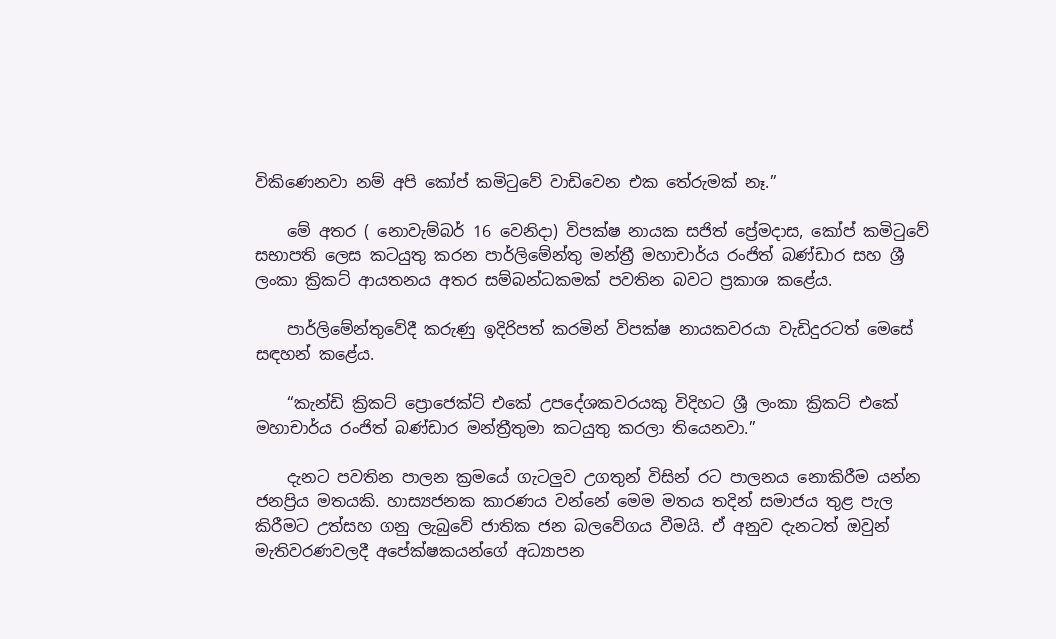විකිණෙනවා නම් අපි කෝප් කමිටුවේ වාඩිවෙන එක තේරුමක් නෑ.”

    මේ අතර ( නොවැම්බර් 16 වෙනිදා) විපක්ෂ නායක සජිත් ප්‍රේමදාස, කෝප් කමිටුවේ සභාපති ලෙස කටයුතු කරන පාර්ලිමේන්තු මන්ත්‍රී මහාචාර්ය රංජිත් බණ්ඩාර සහ ශ්‍රී ලංකා ක්‍රිකට් ආයතනය අතර සම්බන්ධකමක් පවතින බවට ප්‍රකාශ කළේය.

    පාර්ලිමේන්තුවේදී කරුණු ඉදිරිපත් කරමින් විපක්ෂ නායකවරයා වැඩිදුරටත් මෙසේ සඳහන් කළේය.

    “කැන්ඩි ක්‍රිකට් ප්‍රොජෙක්ට් එකේ උපදේශකවරයකු විදිහට ශ්‍රී ලංකා ක්‍රිකට් එකේ මහාචාර්ය රංජිත් බණ්ඩාර මන්ත්‍රීතුමා කටයුතු කරලා තියෙනවා.”

    දැනට පවතින පාලන ක්‍රමයේ ගැටලුව උගතුන් විසින් රට පාලනය නොකිරීම යන්න ජනප්‍රිය මතයකි. හාස්‍යජනක කාරණය වන්නේ මෙම මතය තදින් සමාජය තුළ පැල කිරීමට උත්සහ ගනු ලැබුවේ ජාතික ජන බලවේගය වීමයි. ඒ අනුව දැනටත් ඔවුන් මැතිවරණවලදී අපේක්ෂකයන්ගේ අධ්‍යාපන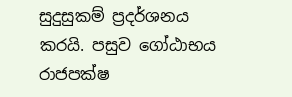සුදුසුකම් ප්‍රදර්ශනය කරයි. පසුව ගෝඨාභය රාජපක්ෂ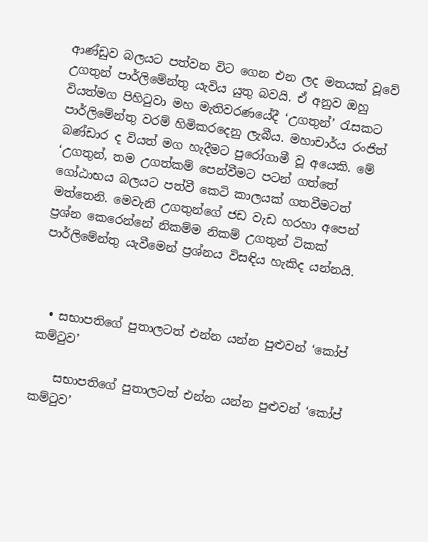ආණ්ඩුව බලයට පත්වන විට ගෙන එන ලද මතයක් වූවේ උගතුන් පාර්ලිමේන්තු යැවිය යුතු බවයි. ඒ අනුව ඔහු වියත්මග පිහිටුවා මහ මැතිවරණයේදී ‘උගතුන්’ රැසකට පාර්ලිමේන්තු වරම් හිමිකරදෙනු ලැබීය. මහාචාර්ය රංජිත් බණ්ඩාර ද වියත් මග හැදීමට පුරෝගාමී වූ අයෙකි. මේ ‘උගතුන්, තම උගත්කම් පෙන්වීමට පටන් ගත්තේ ගෝඨාභය බලයට පත්වී කෙටි කාලයක් ගතවීමටත් මත්තෙනි. මෙවැනි උගතුන්ගේ ජඩ වැඩ හරහා අපෙන් ප්‍රශ්න කෙරෙන්නේ නිකම්ම නිකම් උගතුන් ටිකක් පාර්ලිමේන්තු යැවීමෙන් ප්‍රශ්නය විසඳිය හැකිද යන්නයි.



  • සභාපතිගේ පුතාලටත් එන්න යන්න පුළුවන් ‘කෝප් කම්ටුව’

    සභාපතිගේ පුතාලටත් එන්න යන්න පුළුවන් ‘කෝප් කම්ටුව’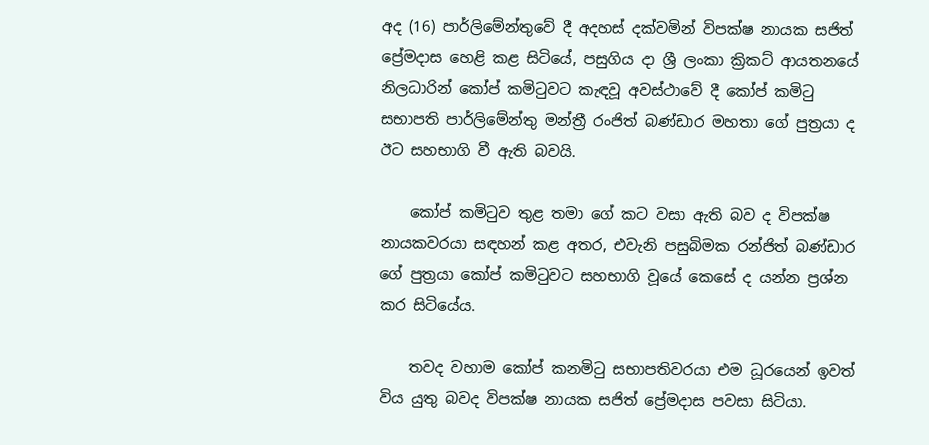අද (16) පාර්ලිමේන්තුවේ දී අදහස් දක්වමින් විපක්ෂ නායක සජිත් ප්‍රේමදාස හෙළි කළ සිටියේ, පසුගිය දා ශ්‍රී ලංකා ක්‍රිකට් ආයතනයේ නිලධාරින් කෝප් කමිටුවට කැඳවූ අවස්ථාවේ දී කෝප් කමිටු සභාපති පාර්ලිමේන්තු මන්ත්‍රී රංජිත් බණ්ඩාර මහතා ගේ පුත්‍රයා ද ඊට සහභාගි වී ඇති බවයි.

    කෝප් කමිටුව තුළ තමා ගේ කට වසා ඇති බව ද විපක්ෂ නායකවරයා සඳහන් කළ අතර, එවැනි පසුබිමක රන්ජිත් බණ්ඩාර ගේ පුත්‍රයා කෝප් කමිටුවට සහභාගි වූයේ කෙසේ ද යන්න ප්‍රශ්න කර සිටියේය.

    තවද වහාම කෝප් කනමිටු සභාපතිවරයා එම ධූරයෙන් ඉවත් විය යුතු බවද විපක්ෂ නායක සජිත් ප්‍රේමදාස පවසා සිටියා.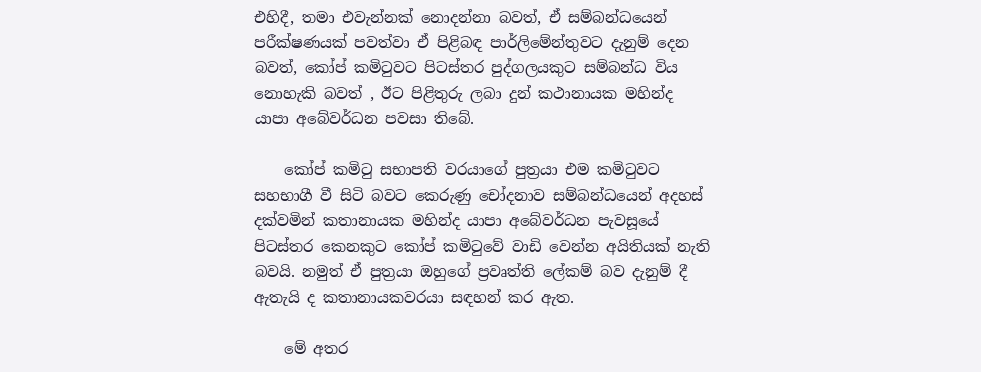එහිදී, තමා එවැන්නක් නොදන්නා බවත්, ඒ සම්බන්ධයෙන් පරීක්ෂණයක් පවත්වා ඒ පිළිබඳ පාර්ලිමේන්තුවට දැනුම් දෙන බවත්, කෝප් කමිටුවට පිටස්තර පුද්ගලයකුට සම්බන්ධ විය නොහැකි බවත් , ඊට පිළිතුරු ලබා දුන් කථානායක මහින්ද යාපා අබේවර්ධන පවසා තිබේ.

    කෝප් කමිටු සභාපති වරයාගේ පුත්‍රයා එම කමිටුවට සහභාගී වී සිටි බවට කෙරුණු චෝදනාව සම්බන්ධයෙන් අදහස් දක්වමින් කතානායක මහින්ද යාපා අබේවර්ධන පැවසූයේ පිටස්තර කෙනකුට කෝප් කමිටුවේ වාඩි වෙන්න අයිතියක් නැති බවයි. නමුත් ඒ පුත්‍රයා ඔහුගේ ප්‍රවෘත්ති ලේකම් බව දැනුම් දී ඇතැයි ද කතානායකවරයා සඳහන් කර ඇත.

    මේ අතර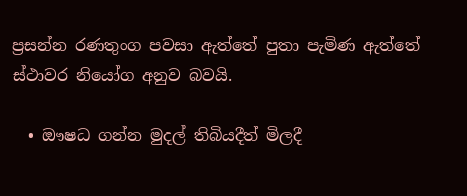ප්‍රසන්න රණතුංග පවසා ඇත්තේ පුතා පැමිණ ඇත්තේ ස්ථාවර නියෝග අනුව බවයි.

  • ඖෂධ ගන්න මුදල් තිබියදීත් මිලදී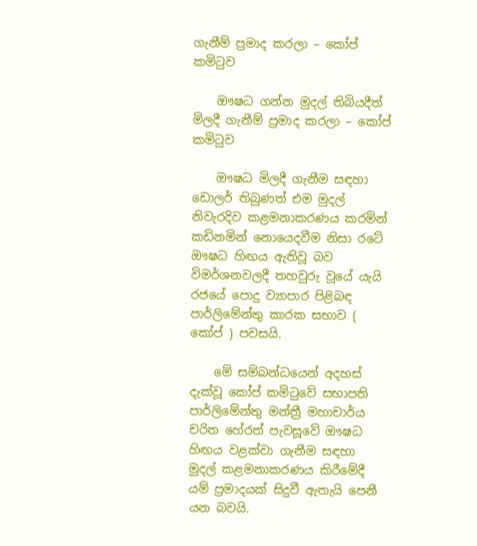ගැනීම් ප්‍රමාද කරලා – කෝප් කමිටුව

    ඖෂධ ගන්න මුදල් තිබියදීත් මිලදී ගැනීම් ප්‍රමාද කරලා – කෝප් කමිටුව

    ඖෂධ මිලදී ගැනීම සඳහා ඩොලර් තිබුණත් එම මුදල් නිවැරදිව කළමනාකරණය කරමින් කඩිනමින් නොයෙදවීම නිසා රටේ ඖෂධ හිඟය ඇතිවූ බව විමර්ශනවලදී තහවුරු වූයේ යැයි රජයේ පොදු ව්‍යාපාර පිළිබඳ පාර්ලිමේන්තු කාරක සභාව ( කෝප් ) පවසයි.

    මේ සම්බන්ධයෙන් අදහස් දැක්වූ කෝප් කමිටුවේ සභාපති පාර්ලිමේන්තු මන්ත්‍රී මහාචාර්ය චරිත හේරත් පැවසූවේ ඖෂධ හිඟය වළක්වා ගැනීම සඳහා මුදල් කළමනාකරණය කිරීමේදී යම් ප්‍රමාදයක් සිදුවී ඇතැයි පෙනී යන බවයි.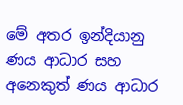මේ අතර ඉන්දියානු ණය ආධාර සහ අනෙකුත් ණය ආධාර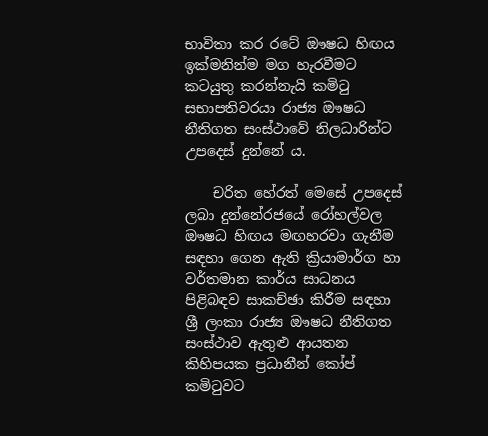භාවිතා කර රටේ ඖෂධ හිඟය ඉක්මනින්ම මග හැරවීමට කටයුතු කරන්නැයි කමිටු සභාපතිවරයා රාජ්‍ය ඖෂධ නීතිගත සංස්ථාවේ නිලධාරින්ට උපදෙස් දුන්නේ ය.

    චරිත හේරත් මෙසේ උපදෙස් ලබා දුන්නේරජයේ රෝහල්වල ඖෂධ හිඟය මඟහරවා ගැනීම සඳහා ගෙන ඇති ක්‍රියාමාර්ග හා වර්තමාන කාර්ය සාධනය පිළිබඳව සාකච්ඡා කිරීම සඳහා ශ්‍රී ලංකා රාජ්‍ය ඖෂධ නීතිගත සංස්ථාව ඇතුළු ආයතන කිහිපයක ප්‍රධානීන් කෝප් කමිටුවට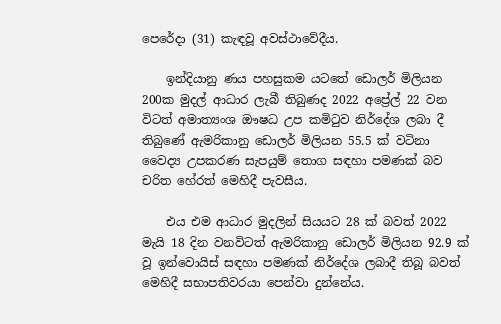පෙරේදා (31) කැඳවූ අවස්ථාවේදීය.

    ඉන්දියානු ණය පහසුකම යටතේ ඩොලර් මිලියන 200ක මුදල් ආධාර ලැබී තිබුණද 2022 අප්‍රේල් 22 වන විටත් අමාත්‍යංශ ඖෂධ උප කමිටුව නිර්දේශ ලබා දී තිබුණේ ඇමරිකානු ඩොලර් මිලියන 55.5 ක් වටිනා වෛද්‍ය උපකරණ සැපයුම් තොග සඳහා පමණක් බව චරිත හේරත් මෙහිදී පැවසීය.

    එය එම ආධාර මුදලින් සියයට 28 ක් බවත් 2022 මැයි 18 දින වනවිටත් ඇමරිකානු ඩොලර් මිලියන 92.9 ක් වූ ඉන්වොයිස් සඳහා පමණක් නිර්දේශ ලබාදී තිබූ බවත් මෙහිදී සභාපතිවරයා පෙන්වා දුන්නේය.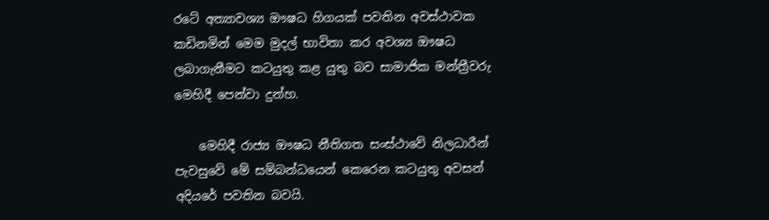රටේ අත්‍යාවශ්‍ය ඖෂධ හිගයක් පවතින අවස්ථාවක කඩිනමින් මෙම මුදල් භාවිතා කර අවශ්‍ය ඖෂධ ලබාගැනීමට කටයුතු කළ යුතු බව සාමාජික මන්ත්‍රීවරු මෙහිදී පෙන්වා දුන්හ.

    මෙහිදී රාජ්‍ය ඖෂධ නීතිගත සංස්ථාවේ නිලධාරීන් පැවසුවේ මේ සම්බන්ධයෙන් කෙරෙන කටයුතු අවසන් අදියරේ පවතින බවයි.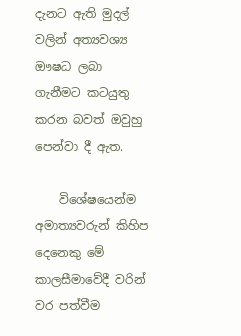දැනට ඇති මුදල් වලින් අත්‍යවශ්‍ය ඖෂධ ලබා ගැනීමට කටයුතු කරන බවත් ඔවුහු පෙන්වා දී ඇත.

    විශේෂයෙන්ම අමාත්‍යවරුන් කිහිප දෙනෙකු මේ කාලසීමාවේදී වරින් වර පත්වීම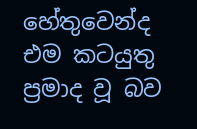හේතුවෙන්ද එම කටයුතු ප්‍රමාද වූ බව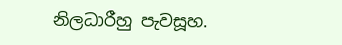නිලධාරීහු පැවසූහ.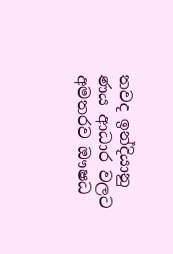තවද ඉන්දියානු ණය ආධාර වලට අමතරව ඖෂධ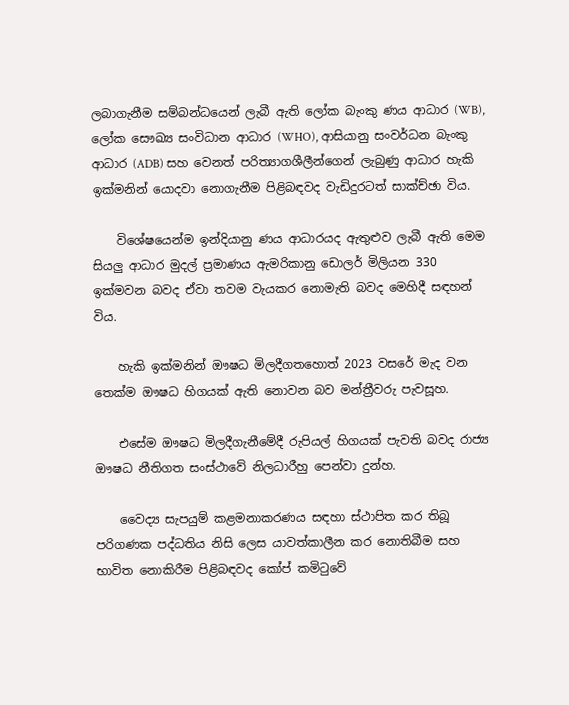ලබාගැනීම සම්බන්ධයෙන් ලැබී ඇති ලෝක බැංකු ණය ආධාර (WB), ලෝක සෞඛ්‍ය සංවිධාන ආධාර (WHO), ආසියානු සංවර්ධන බැංකු ආධාර (ADB) සහ වෙනත් පරිත්‍යාගශීලීන්ගෙන් ලැබුණු ආධාර හැකි ඉක්මනින් යොදවා නොගැනීම පිළිබඳවද වැඩිදුරටත් සාක්ච්ඡා විය.

    විශේෂයෙන්ම ඉන්දියානු ණය ආධාරයද ඇතුළුව ලැබී ඇති මෙම සියලු ආධාර මුදල් ප්‍රමාණය ඇමරිකානු ඩොලර් මිලියන 330 ඉක්මවන බවද ඒවා තවම වැයකර නොමැති බවද මෙහිදී සඳහන් විය.

    හැකි ඉක්මනින් ඖෂධ මිලදීගතහොත් 2023 වසරේ මැද වන තෙක්ම ඖෂධ හිගයක් ඇති නොවන බව මන්ත්‍රීවරු පැවසූහ.

    එසේම ඖෂධ මිලදීගැනීමේදී රුපියල් හිගයක් පැවති බවද රාජ්‍ය ඖෂධ නීතිගත සංස්ථාවේ නිලධාරීහු පෙන්වා දුන්හ.

    වෛද්‍ය සැපයුම් කළමනාකරණය සඳහා ස්ථාපිත කර තිබූ පරිගණක පද්ධතිය නිසි ලෙස යාවත්කාලීන කර නොතිබීම සහ භාවිත නොකිරීම පිළිබඳවද කෝප් කමිටුවේ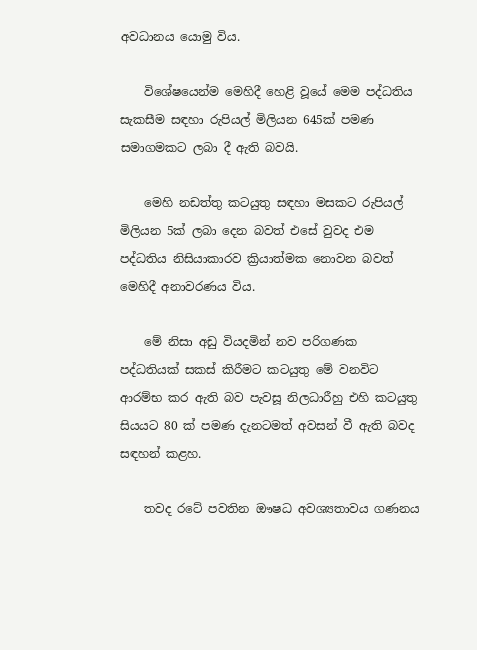අවධානය යොමු විය.

    විශේෂයෙන්ම මෙහිදී හෙළි වූයේ මෙම පද්ධතිය සැකසීම සඳහා රුපියල් මිලියන 645ක් පමණ සමාගමකට ලබා දී ඇති බවයි.

    මෙහි නඩත්තු කටයුතු සඳහා මසකට රුපියල් මිලියන 5ක් ලබා දෙන බවත් එසේ වුවද එම පද්ධතිය නිසියාකාරව ක්‍රියාත්මක නොවන බවත් මෙහිදී අනාවරණය විය.

    මේ නිසා අඩු වියදමින් නව පරිගණක පද්ධතියක් සකස් කිරීමට කටයුතු මේ වනවිට ආරම්භ කර ඇති බව පැවසූ නිලධාරීහු එහි කටයුතු සියයට 80 ක් පමණ දැනටමත් අවසන් වී ඇති බවද සඳහන් කළහ.

    තවද රටේ පවතින ඖෂධ අවශ්‍යතාවය ගණනය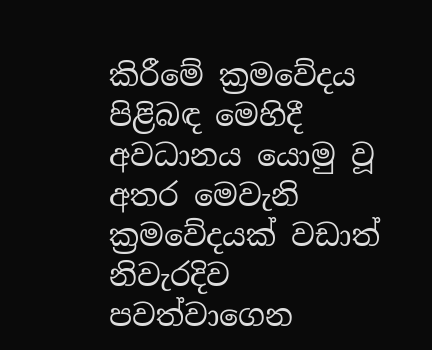කිරීමේ ක්‍රමවේදය පිළිබඳ මෙහිදී අවධානය යොමු වූ අතර මෙවැනි ක්‍රමවේදයක් වඩාත් නිවැරදිව පවත්වාගෙන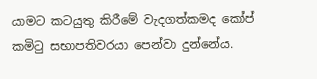යාමට කටයුතු කිරීමේ වැදගත්කමද කෝප් කමිටු සභාපතිවරයා පෙන්වා දුන්නේය.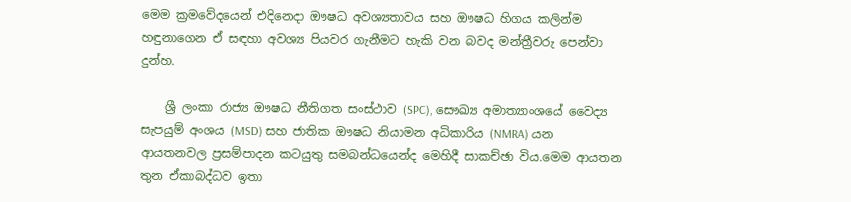මෙම ක්‍රමවේදයෙන් එදිනෙදා ඖෂධ අවශ්‍යතාවය සහ ඖෂධ හිගය කලින්ම හඳුනාගෙන ඒ සඳහා අවශ්‍ය පියවර ගැනීමට හැකි වන බවද මන්ත්‍රීවරු පෙන්වා දුන්හ.

    ශ්‍රී ලංකා රාජ්‍ය ඖෂධ නීතිගත සංස්ථාව (SPC), සෞඛ්‍ය අමාත්‍යාංශයේ වෛද්‍ය සැපයුම් අංශය (MSD) සහ ජාතික ඖෂධ නියාමන අධිකාරිය (NMRA) යන ආයතනවල ප්‍රසම්පාදන කටයුතු සමබන්ධයෙන්ද මෙහිදී සාකච්ඡා විය.මෙම ආයතන තුන ඒකාබද්ධව ඉතා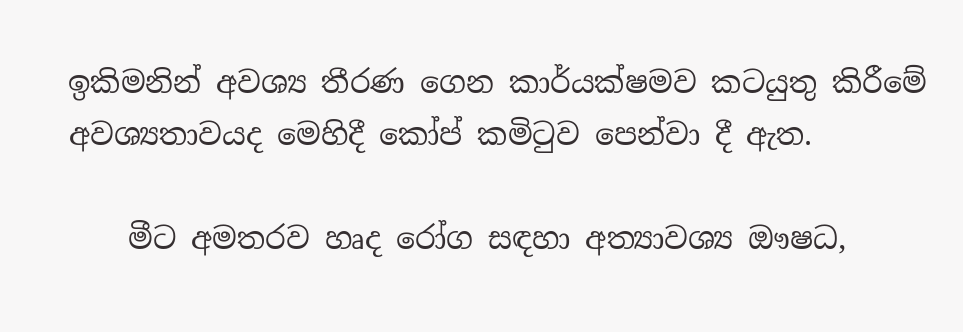ඉකිමනින් අවශ්‍ය තීරණ ගෙන කාර්යක්ෂමව කටයුතු කිරීමේ අවශ්‍යතාවයද මෙහිදී කෝප් කමිටුව පෙන්වා දී ඇත.

    මීට අමතරව හෘද රෝග සඳහා අත්‍යාවශ්‍ය ඖෂධ,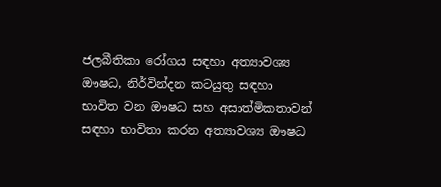ජලබීතිකා රෝගය සඳහා අත්‍යාවශ්‍ය ඖෂධ, නිර්වින්දන කටයුතු සඳහා භාවිත වන ඖෂධ සහ අසාත්මිකතාවන් සඳහා භාවිතා කරන අත්‍යාවශ්‍ය ඖෂධ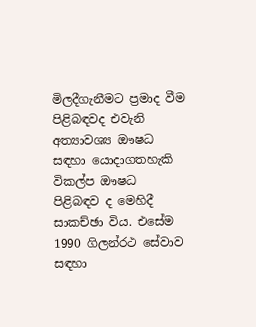මිලදීගැනීමට ප්‍රමාද වීම පිළිබඳවද එවැනි අත්‍යාවශ්‍ය ඖෂධ සඳහා යොදාගතහැකි විකල්ප ඖෂධ පිළිබඳව ද මෙහිදී සාකච්ඡා විය. එසේම 1990 ගිලන්රථ සේවාව සඳහා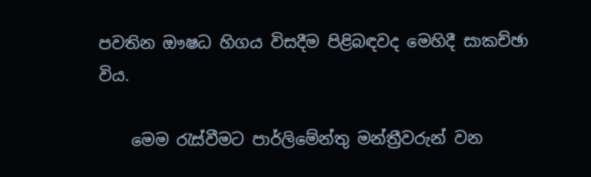පවතින ඖෂධ හිගය විසදීම පිළිබඳවද මෙහිදී සාකච්ඡා විය.

    මෙම රැස්වීමට පාර්ලිමේන්තු මන්ත්‍රීවරුන් වන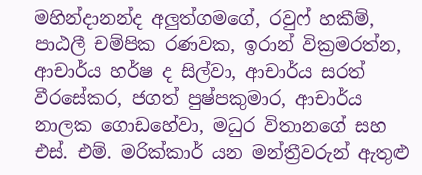මහින්දානන්ද අලුත්ගමගේ, රවුෆ් හකීම්, පාඨලී චම්පික රණවක, ඉරාන් වික්‍රමරත්න, ආචාර්ය හර්ෂ ද සිල්වා, ආචාර්ය සරත් වීරසේකර, ජගත් පුෂ්පකුමාර, ආචාර්ය නාලක ගොඩහේවා, මධුර විතානගේ සහ එස්. එම්. මරික්කාර් යන මන්ත්‍රීවරුන් ඇතුළු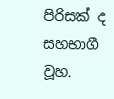පිරිසක් ද සහභාගී වූහ.